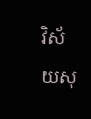វិស័យសុ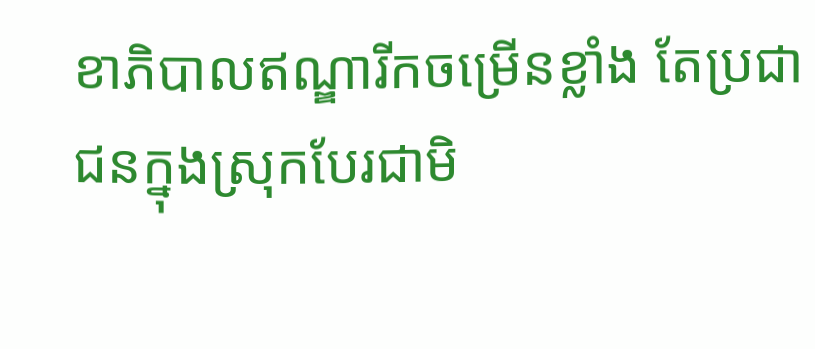ខាភិបាលឥណ្ឌារីកចម្រើនខ្លាំង តែប្រជាជនក្នុងស្រុកបែរជាមិ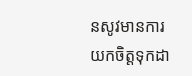នសូវមានការយកចិត្តទុកដា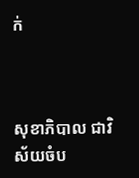ក់



សុខាភិបាល ជាវិស័យចំប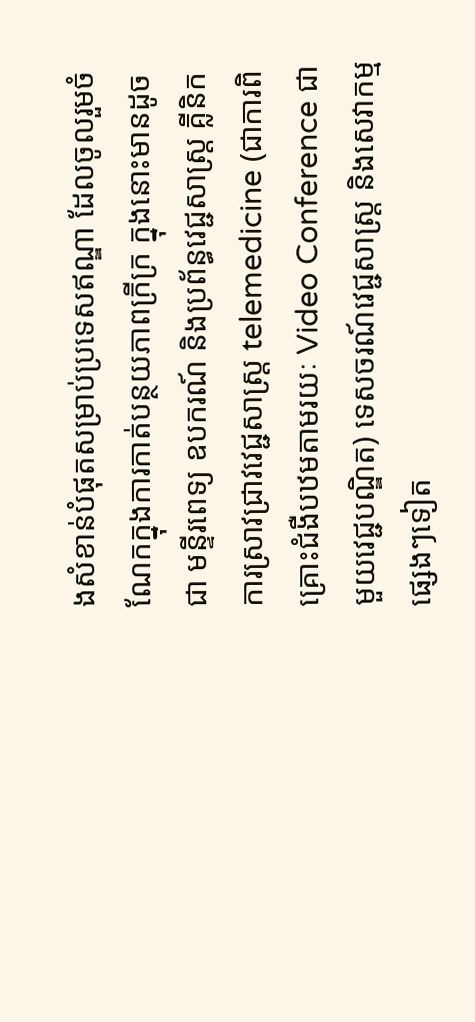ងសំខាន់បំផុតសម្រាប់ប្រទេសឥណ្ឌា ដែលចូលរួមចំណែកក្នុងការកាត់បន្ថយភាពក្រីក្រ ក្នុងនោះមានដូចជា មន្ទីរពេទ្យ ឧបករណ៍ និងប្រព័ន្ធវេជ្ជសាស្រ្ត គ្លីនិក ការស្រាវជ្រាវវេជ្ជសាស្រ្ត telemedicine (ជាការពិគ្រោះជំងឺបឋមតាមរយៈ Video Conference ជាមួយវេជ្ជបណ្ឌិត) ទេសចរណ៍វេជ្ជសាស្រ្ត និងសេវាកម្មផ្សេងៗទៀត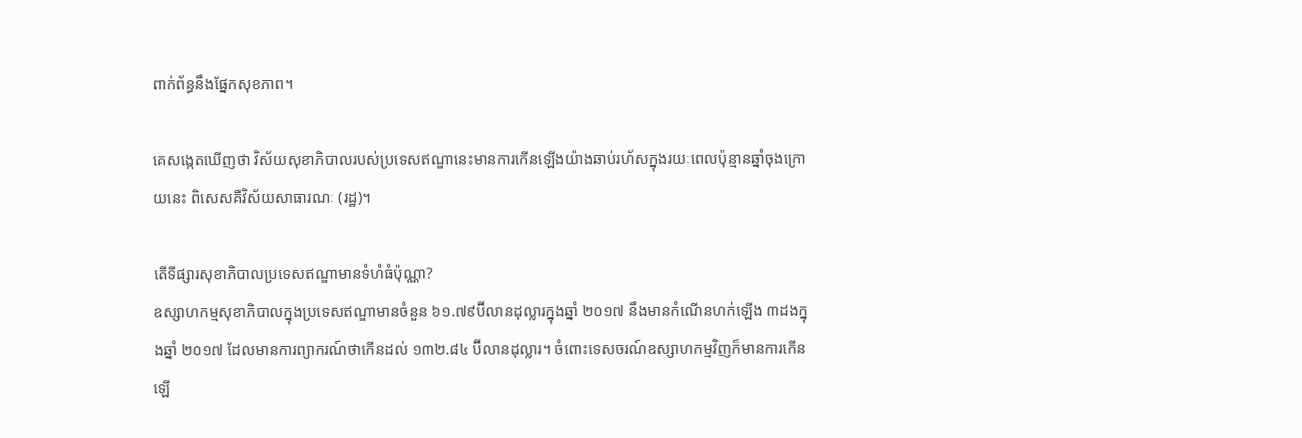ពាក់ព័ន្ធនឹងផ្នែកសុខភាព។

គេសង្កេតឃើញថា វិស័យសុខាភិបាលរបស់ប្រទេសឥណ្ឌានេះមានការកើនឡើងយ៉ាងឆាប់រហ័សក្នុងរយៈពេលប៉ុន្មានឆ្នាំចុងក្រោយនេះ ពិសេសគឺវិស័យសាធារណៈ (រដ្ឋ)។

តើទីផ្សារសុខាភិបាលប្រទេសឥណ្ឌាមានទំហំធំប៉ុណ្ណា?
ឧស្សាហកម្មសុខាភិបាលក្នុងប្រទេសឥណ្ឌាមានចំនួន ៦១.៧៩ប៊ីលានដុល្លារក្នុងឆ្នាំ ២០១៧ នឹងមានកំណើនហក់ឡើង ៣ដងក្នុងឆ្នាំ ២០១៧ ដែលមានការព្យាករណ៍ថាកើនដល់ ១៣២.៨៤ ប៊ីលានដុល្លារ។ ចំពោះទេសចរណ៍ឧស្សាហកម្មវិញក៏មានការកើនឡើ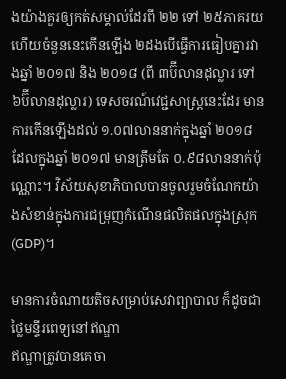ងយ៉ាងគួរឲ្យកត់សម្គាល់ដែរពី ២២ ទៅ ២៥ភាគរយ ហើយចំនួននេះកើនឡើង ២ដងបើធ្វើការធៀបគ្នារវាងឆ្នាំ ២០១៧ និង ២០១៨ (ពី ៣ប៊ីលានដុល្លារ ទៅ ៦ប៊ីលានដុល្លារ) ទេសចរណ៍វេជ្ជសាស្រ្តនេះដែរ មានការកើនឡើងដល់ ១.០៧លាននាក់ក្នុងឆ្នាំ ២០១៨ ដែលក្នុងឆ្នាំ ២០១៧ មានត្រឹមតែ ០.៩៨លាននាក់ប៉ុណ្ណោះ។ វិស័យសុខាភិបាលបានចូលរួមចំណែកយ៉ាងសំខាន់ក្នុងការជម្រុញកំណើនផលិតផលក្នុងស្រុក (GDP)។

មានការចំណាយតិចសម្រាប់សេវាព្យាបាល ក៏ដូចជាថ្លៃមន្ទីរពេទ្យនៅឥណ្ឌា
ឥណ្ឌាត្រូវបានគេចា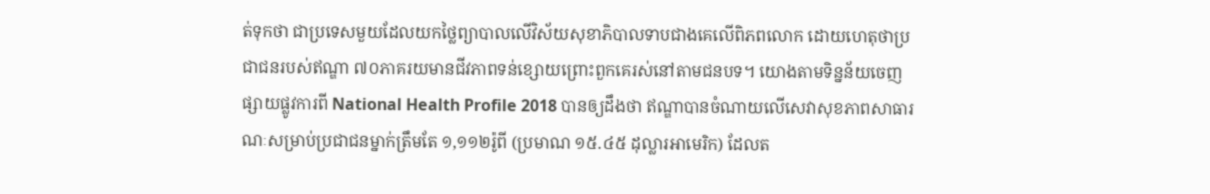ត់ទុកថា ជាប្រទេសមួយដែលយកថ្លៃព្យាបាលលើវិស័យសុខាភិបាលទាបជាងគេលើពិភពលោក ដោយហេតុថាប្រជាជនរបស់ឥណ្ឌា ៧០ភាគរយមានជីវភាពទន់ខ្សោយព្រោះពួកគេរស់នៅតាមជនបទ។ យោងតាមទិន្នន័យចេញផ្សាយផ្លូវការពី National Health Profile 2018 បានឲ្យដឹងថា ឥណ្ឌាបានចំណាយលើសេវាសុខភាពសាធារណៈសម្រាប់ប្រជាជនម្នាក់ត្រឹមតែ ១,១១២រ៉ូពី (ប្រមាណ ១៥.៤៥ ដុល្លារអាមេរិក) ដែលត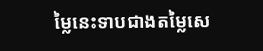ម្លៃនេះទាបជាងតម្លៃសេ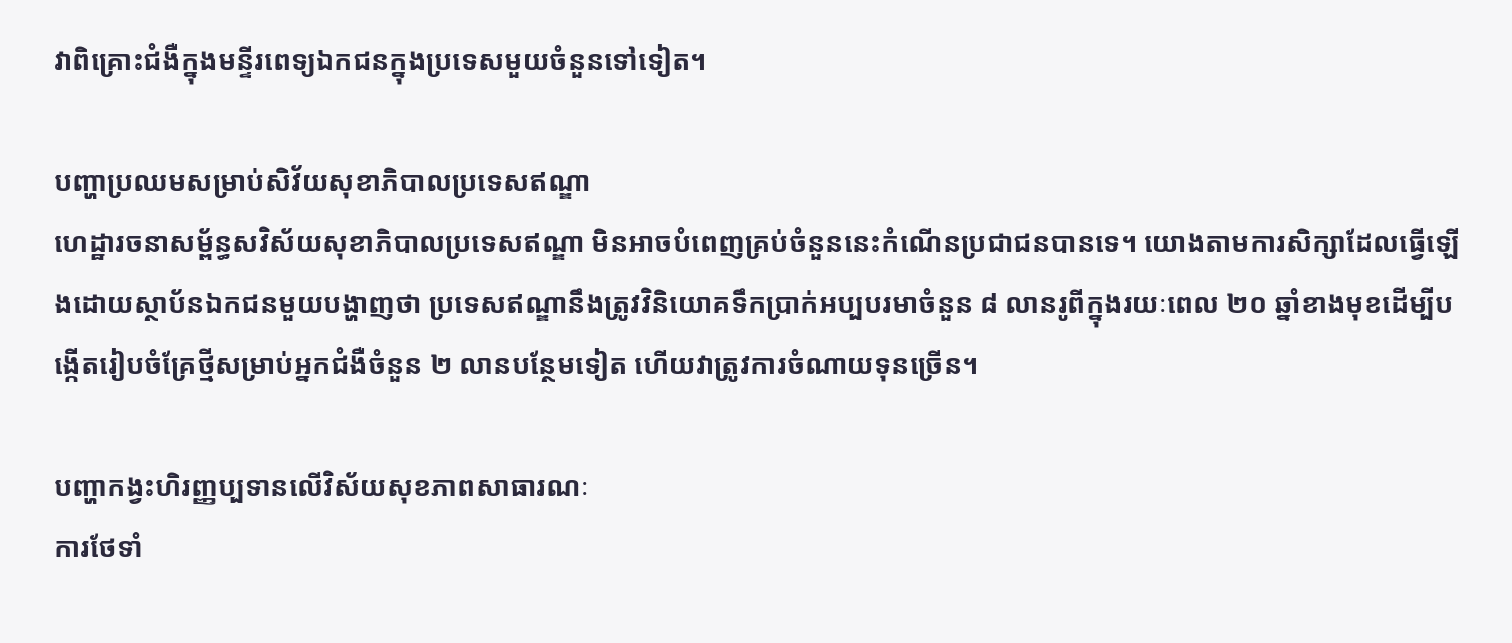វាពិគ្រោះជំងឺក្នុងមន្ទីរពេទ្យឯកជនក្នុងប្រទេសមួយចំនួនទៅទៀត។

បញ្ហាប្រឈមសម្រាប់សិវ័យសុខាភិបាលប្រទេសឥណ្ឌា
ហេដ្ឋារចនាសម្ព័ន្ធសវិស័យសុខាភិបាលប្រទេសឥណ្ឌា មិនអាចបំពេញគ្រប់ចំនួននេះកំណើនប្រជាជនបានទេ។ យោងតាមការសិក្សាដែលធ្វើឡើងដោយស្ថាប័នឯកជនមួយបង្ហាញថា ប្រទេសឥណ្ឌានឹងត្រូវវិនិយោគទឹកប្រាក់អប្បបរមាចំនួន ៨ លានរូពីក្នុងរយៈពេល ២០ ឆ្នាំខាងមុខដើម្បីបង្កើតរៀបចំគ្រែថ្មីសម្រាប់អ្នកជំងឺចំនួន ២ លានបន្ថែមទៀត ហើយវាត្រូវការចំណាយទុនច្រើន។

បញ្ហាកង្វះហិរញ្ញប្បទានលើវិស័យសុខភាពសាធារណៈ
ការថែទាំ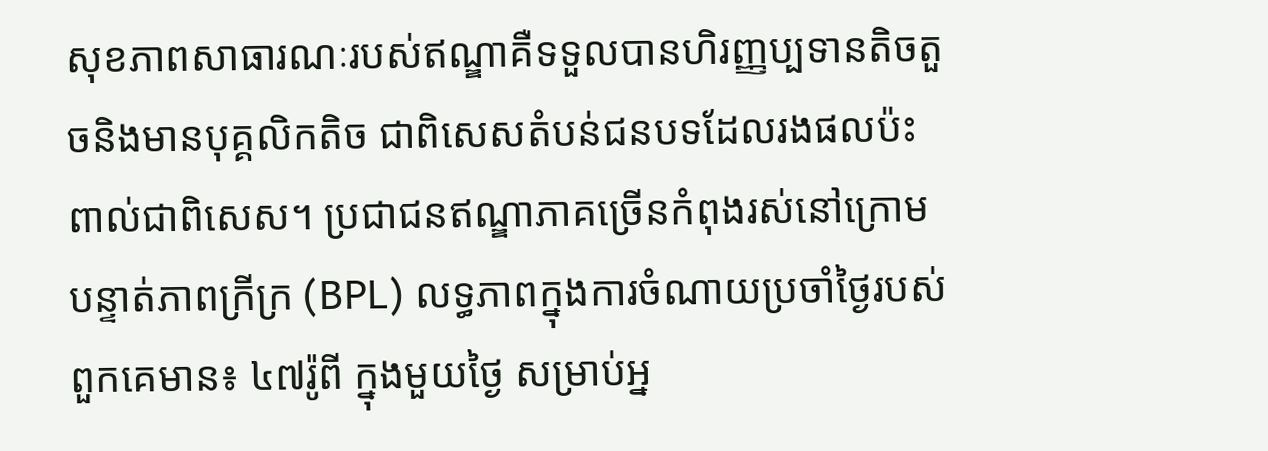សុខភាពសាធារណៈរបស់ឥណ្ឌាគឺទទួលបានហិរញ្ញប្បទានតិចតួចនិងមានបុគ្គលិកតិច ជាពិសេសតំបន់ជនបទដែលរងផលប៉ះពាល់ជាពិសេស។ ប្រជាជនឥណ្ឌាភាគច្រើនកំពុងរស់នៅក្រោមបន្ទាត់ភាពក្រីក្រ (BPL) លទ្ធភាពក្នុងការចំណាយប្រចាំថ្ងៃរបស់ពួកគេមាន៖ ៤៧រ៉ូពី ក្នុងមួយថ្ងៃ សម្រាប់អ្ន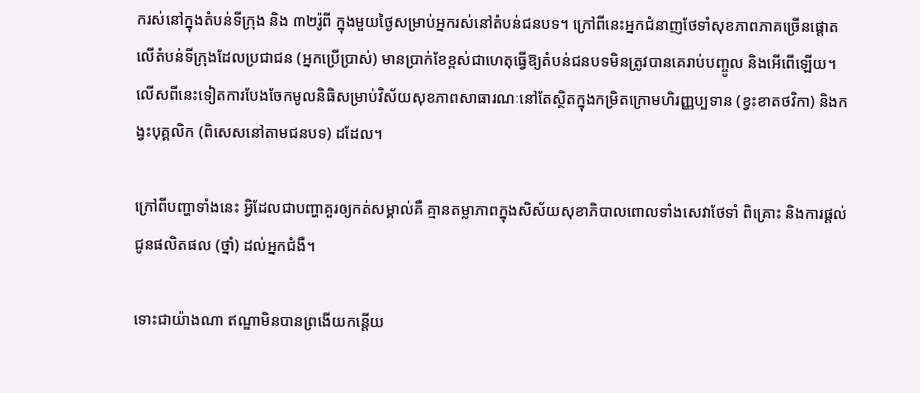ករស់នៅក្នុងតំបន់ទីក្រុង និង ៣២រ៉ូពី ក្នុងមួយថ្ងៃសម្រាប់អ្នករស់នៅតំបន់ជនបទ។ ក្រៅពីនេះអ្នកជំនាញថែទាំសុខភាពភាគច្រើនផ្តោតលើតំបន់ទីក្រុងដែលប្រជាជន (អ្នកប្រើប្រាស់) មានប្រាក់ខែខ្ពស់ជាហេតុធ្វើឱ្យតំបន់ជនបទមិនត្រូវបានគេរាប់បញ្ចូល និងអើពើឡើយ។ លើសពីនេះទៀតការបែងចែកមូលនិធិសម្រាប់វិស័យសុខភាពសាធារណៈនៅតែស្ថិតក្នុងកម្រិតក្រោមហិរញ្ញប្បទាន (ខ្វះខាតថវិកា) និងកង្វះបុគ្គលិក (ពិសេសនៅតាមជនបទ) ដដែល។

ក្រៅពីបញ្ហាទាំងនេះ អ្វិដែលជាបញ្ហាគួរឲ្យកត់សម្គាល់គឺ គ្មានតម្លាភាពក្នុងសិស័យសុខាភិបាលពោលទាំងសេវាថែទាំ ពិគ្រោះ និងការផ្តល់ជូនផលិតផល (ថ្នាំ) ដល់អ្នកជំងឺ។

ទោះជាយ៉ាងណា ឥណ្ឌាមិនបានព្រងើយកន្តើយ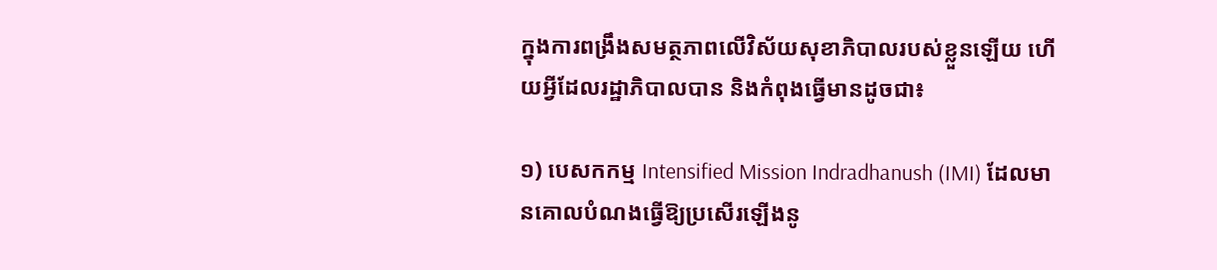ក្នុងការពង្រឹងសមត្ថភាពលើវិស័យសុខាភិបាលរបស់ខ្លួនឡើយ ហើយអ្វីដែលរដ្ឋាភិបាលបាន និងកំពុងធ្វើមានដូចជា៖

១) បេសកកម្ម Intensified Mission Indradhanush (IMI) ដែលមានគោលបំណងធ្វើឱ្យប្រសើរឡើងនូ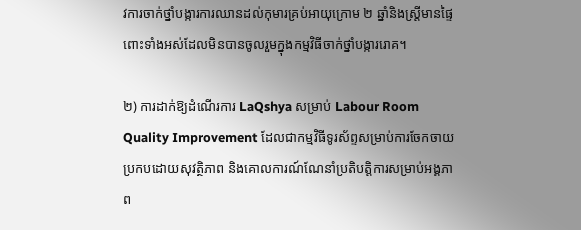វការចាក់ថ្នាំបង្ការការឈានដល់កុមារគ្រប់អាយុក្រោម ២ ឆ្នាំនិងស្ត្រីមានផ្ទៃពោះទាំងអស់ដែលមិនបានចូលរួមក្នុងកម្មវិធីចាក់ថ្នាំបង្ការរោគ។

២) ការដាក់ឱ្យដំណើរការ LaQshya សម្រាប់ Labour Room Quality Improvement ដែលជាកម្មវិធីទូរស័ព្ទសម្រាប់ការចែកចាយប្រកបដោយសុវត្ថិភាព និងគោលការណ៍ណែនាំប្រតិបត្តិការសម្រាប់អង្គភាព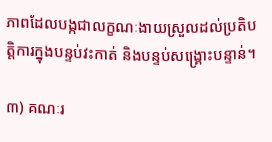ភាពដែលបង្កជាលក្ខណៈងាយស្រួលដល់ប្រតិបត្តិការក្នុងបន្ទប់វះកាត់ និងបន្ទប់សង្គ្រោះបន្ទាន់។

៣) គណៈរ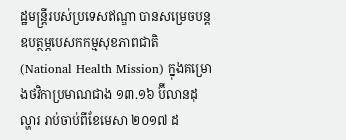ដ្ឋមន្ត្រីរបស់ប្រទេសឥណ្ឌា បានសម្រេចបន្តឧបត្ថម្ភបេសកកម្មសុខភាពជាតិ (National Health Mission) ក្នុងគម្រោងថវិកាប្រមាណជាង ១៣.១៦ ប៊ីលានដុល្ហារ រាប់ចាប់ពីខែមេសា ២០១៧ ដ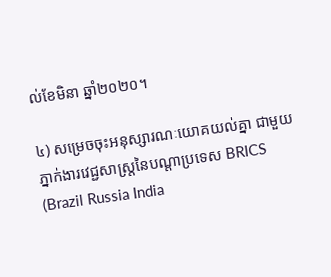ល់ខែមិនា ឆ្នាំ២០២០។

៤) សម្រេចចុះអនុស្សារណៈយោគយល់គ្នា ជាមួយភ្នាក់ងារវេជ្ជសាស្រ្តនៃបណ្តាប្រទេស BRICS (Brazil Russia India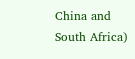China and South Africa)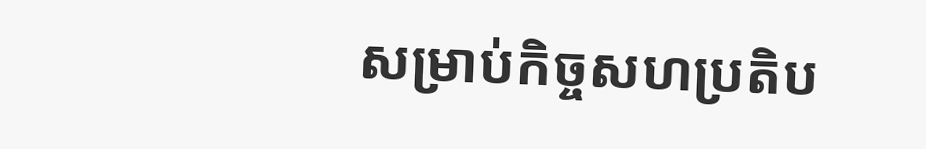សម្រាប់កិច្ចសហប្រតិប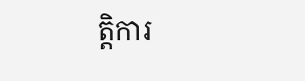ត្តិការ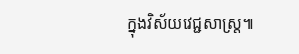ក្នុងវិស័យវេជ្ជសាស្រ្ត៕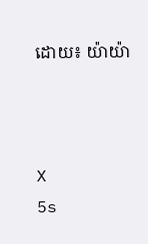ដោយ៖ យ៉ាយ៉ា



X
5s